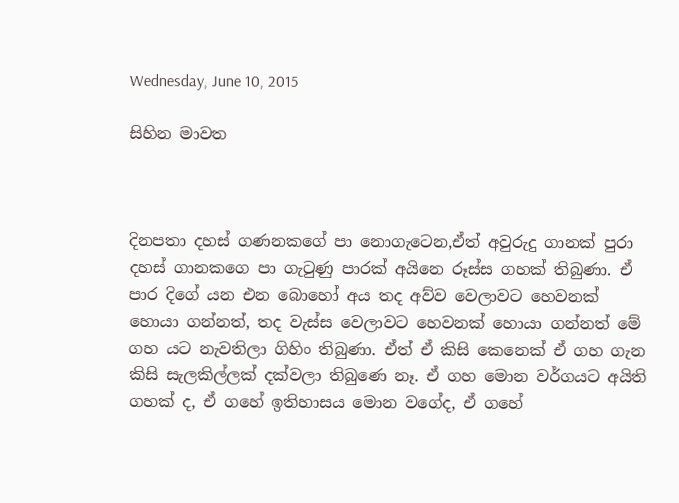Wednesday, June 10, 2015

සිහින මාවත



දිනපතා දහස් ගණනකගේ පා නොගැටෙන,ඒත් අවුරුදු ගානක් පුරා දහස් ගානකගෙ පා ගැටුණු පාරක් අයිනෙ රූස්ස ගහක් තිබුණා. ඒ පාර දිගේ යන එන බොහෝ අය තද අව්ව වෙලාවට හෙවනක් හොයා ගන්නත්, තද වැස්ස වෙලාවට හෙවනක් හොයා ගන්නත් මේ ගහ යට නැවතිලා ගිහිං තිබුණා. ඒත් ඒ කිසි කෙනෙක් ඒ ගහ ගැන කිසි සැලකිල්ලක් දක්වලා තිබුණෙ නෑ. ඒ ගහ මොන වර්ගයට අයිති ගහක් ද, ඒ ගහේ ඉතිහාසය මොන වගේද, ඒ ගහේ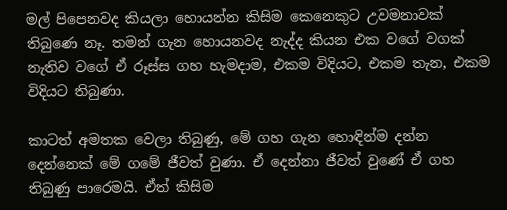මල් පිපෙනවද කියලා හොයන්න කිසිම කෙනෙකුට උවමනාවක් තිබුණෙ නෑ. තමන් ගැන හොයනවද නැද්ද කියන එක වගේ වගක් නැතිව වගේ ඒ රූස්ස ගහ හැමදාම, එකම විදියට, එකම තැන, එකම විදියට තිබුණා.

කාටත් අමතක වෙලා තිබුණු, මේ ගහ ගැන හොඳින්ම දන්න දෙන්නෙක් මේ ගමේ ජීවත් වුණා. ඒ දෙන්නා ජීවත් වුණේ ඒ ගහ තිබුණු පාරෙමයි. ඒත් කිසිම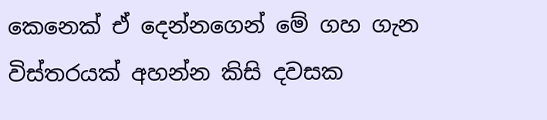කෙනෙක් ඒ දෙන්නගෙන් මේ ගහ ගැන විස්තරයක් අහන්න කිසි දවසක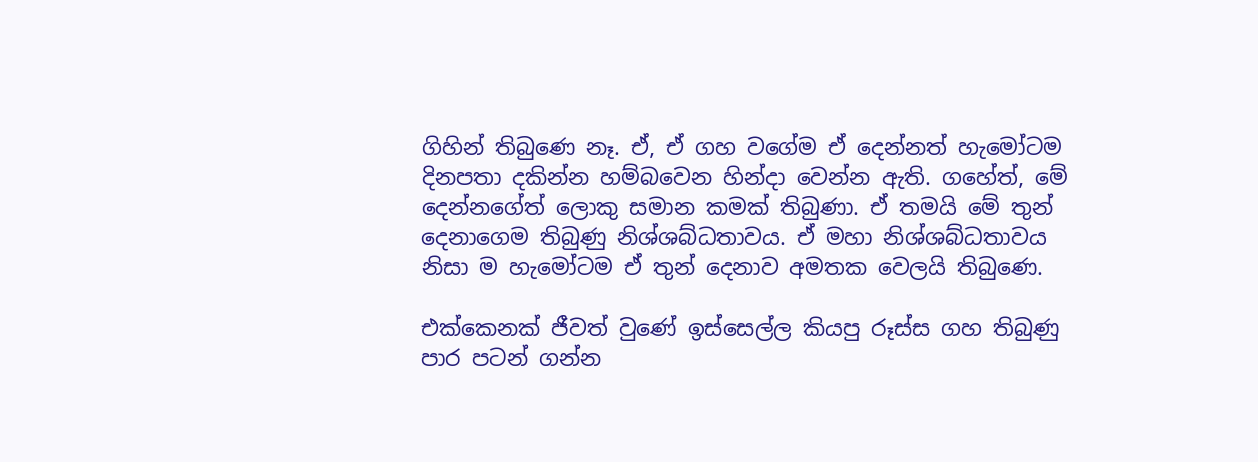ගිහින් තිබුණෙ නෑ. ඒ, ඒ ගහ වගේම ඒ දෙන්නත් හැමෝටම දිනපතා දකින්න හම්බවෙන හින්දා වෙන්න ඇති. ගහේත්, මේ දෙන්නගේත් ලොකු සමාන කමක් තිබුණා. ඒ තමයි මේ තුන් දෙනාගෙම තිබුණු නිශ්ශබ්ධතාවය. ඒ මහා නිශ්ශබ්ධතාවය නිසා ම හැමෝටම ඒ තුන් දෙනාව අමතක වෙලයි තිබුණෙ.

එක්කෙනක් ජීවත් වුණේ ඉස්සෙල්ල කියපු රූස්ස ගහ තිබුණු පාර පටන් ගන්න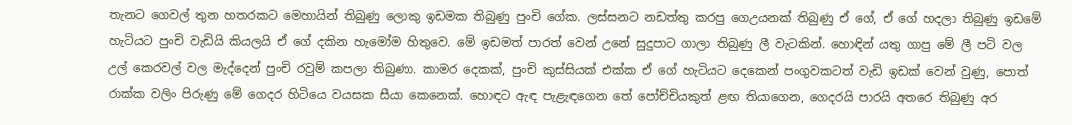තැනට ගෙවල් තුන හතරකට මෙහායින් තිබුණු ලොකු ඉඩමක තිබුණු පුංචි ගේක. ලස්සනට නඩත්තු කරපු ගෙඋයනක් තිබුණු ඒ ගේ, ඒ ගේ හදලා තිබුණු ඉඩමේ හැටියට පුංචි වැඩියි කියලයි ඒ ගේ දකින හැමෝම හිතුවෙ. මේ ඉඩමත් පාරත් වෙන් උනේ සුදුපාට ගාලා තිබුණු ලී වැටකින්. හොඳින් යතු ගාපු මේ ලී පටි වල උල් කෙරවල් වල මැද්දෙන් පුංචි රවුම් කපලා තිබුණා. කාමර දෙකක්, පුංචි කුස්සියක් එක්ක ඒ ගේ හැටියට දෙකෙන් පංගුවකටත් වැඩි ඉඩක් වෙන් වුණු, පොත් රාක්ක වලිං පිරුණු මේ ගෙදර හිටියෙ වයසක සීයා කෙනෙක්. හොඳට ඇඳ පැළැඳගෙන තේ පෝච්චියකුත් ළඟ තියාගෙන, ගෙදරයි පාරයි අතරෙ තිබුණු අර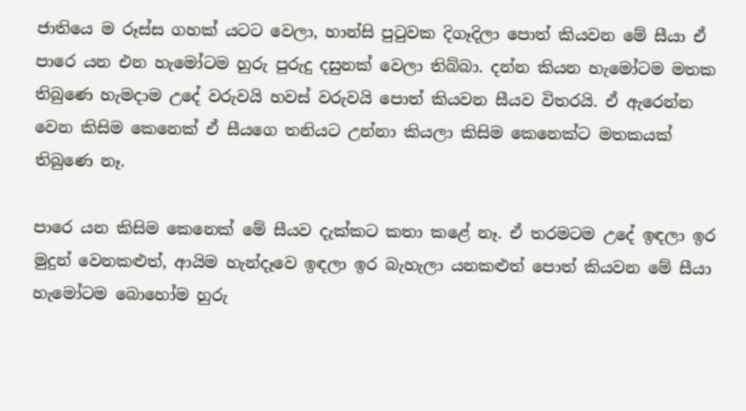ජාතියෙ ම රූස්ස ගහක් යටට වෙලා, හාන්සි පුටුවක දිගෑදිලා පොත් කියවන මේ සීයා ඒ පාරෙ යන එන හැමෝටම හුරු පුරුදු දසුනක් වෙලා තිබ්බා. දන්න කියන හැමෝටම මතක තිබුණෙ හැමදාම උදේ වරුවයි හවස් වරුවයි පොත් කියවන සීයව විතරයි. ඒ ඇරෙන්න වෙන කිසිම කෙනෙක් ඒ සීයගෙ තනියට උන්නා කියලා කිසිම කෙනෙක්ට මතකයක් තිබුණෙ නෑ.

පාරෙ යන කිසිම කෙනෙක් මේ සීයව දැක්කට කතා කළේ නෑ. ඒ තරමටම උදේ ඉඳලා ඉර මුදුන් වෙනකළුත්, ආයිම හැන්දෑවෙ ඉඳලා ඉර බැහැලා යනකළුත් පොත් කියවන මේ සීයා හැමෝටම බොහෝම හුරු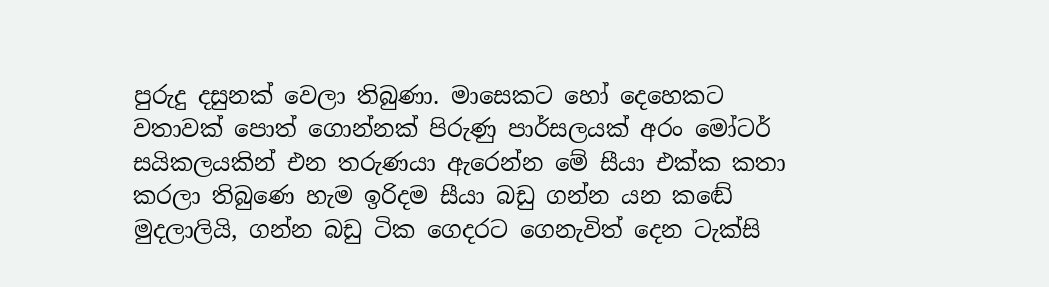පුරුදු දසුනක් වෙලා තිබුණා. මාසෙකට හෝ දෙහෙකට වතාවක් පොත් ගොන්නක් පිරුණු පාර්සලයක් අරං මෝටර් සයිකලයකින් එන තරුණයා ඇරෙන්න මේ සීයා එක්ක කතා කරලා තිබුණෙ හැම ඉරිදම සීයා බඩු ගන්න යන කඬේ මුදලාලියි, ගන්න බඩු ටික ගෙදරට ගෙනැවිත් දෙන ටැක්සි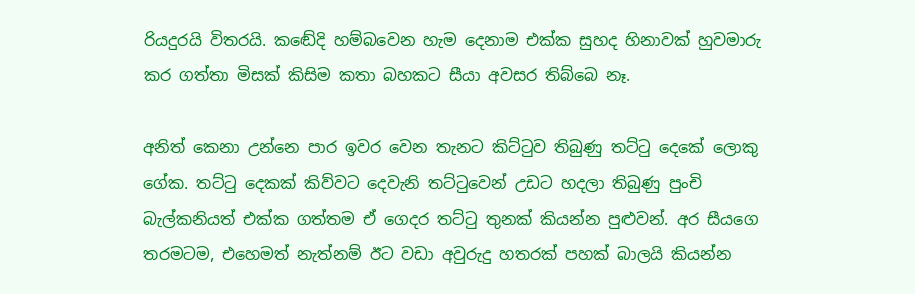රියදුරයි විතරයි. කඬේදි හම්බවෙන හැම දෙනාම එක්ක සුහද හිනාවක් හුවමාරු කර ගත්තා මිසක් කිසිම කතා බහකට සීයා අවසර තිබ්බෙ නෑ.

අනිත් කෙනා උන්නෙ පාර ඉවර වෙන තැනට කිට්ටුව තිබුණු තට්ටු දෙකේ ලොකු ගේක. තට්ටු දෙකක් කිව්වට දෙවැනි තට්ටුවෙන් උඩට හදලා තිබුණු පුංචි බැල්කනියත් එක්ක ගත්තම ඒ ගෙදර තට්ටු තුනක් කියන්න පුළුවන්. අර සීයගෙ තරමටම, එහෙමත් නැත්නම් ඊට වඩා අවුරුදු හතරක් පහක් බාලයි කියන්න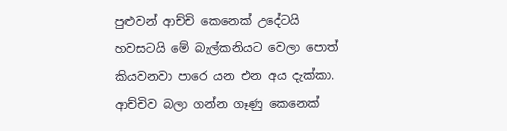පුළුවන් ආච්චි කෙනෙක් උදේටයි හවසටයි මේ බැල්කනියට වෙලා පොත් කියවනවා පාරෙ යන එන අය දැක්කා. ආච්චිව බලා ගන්න ගෑණු කෙනෙක්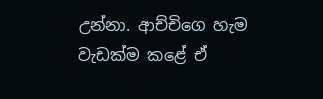උන්නා. ආච්චිගෙ හැම වැඩක්ම කළේ ඒ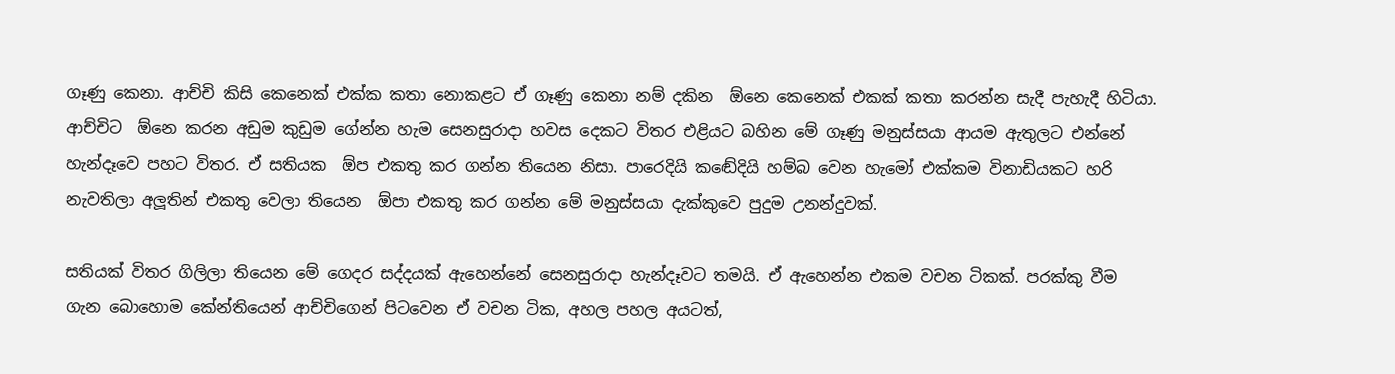ගෑණු කෙනා. ආච්චි කිසි කෙනෙක් එක්ක කතා නොකළට ඒ ගෑණු කෙනා නම් දකින  ඕනෙ කෙනෙක් එකක් කතා කරන්න සැදී පැහැදී හිටියා. ආච්චිට  ඕනෙ කරන අඩුම කුඩුම ගේන්න හැම සෙනසුරාදා හවස දෙකට විතර එළියට බහින මේ ගෑණු මනුස්සයා ආයම ඇතුලට එන්නේ හැන්දෑවෙ පහට විතර. ඒ සතියක  ඕප එකතු කර ගන්න තියෙන නිසා. පාරෙදියි කඬේදියි හම්බ වෙන හැමෝ එක්කම විනාඩියකට හරි නැවතිලා අලූතින් එකතු වෙලා තියෙන  ඕපා එකතු කර ගන්න මේ මනුස්සයා දැක්කුවෙ පුදුම උනන්දුවක්.

සතියක් විතර ගිලිලා තියෙන මේ ගෙදර සද්දයක් ඇහෙන්නේ සෙනසුරාදා හැන්දෑවට තමයි. ඒ ඇහෙන්න එකම වචන ටිකක්. පරක්කු වීම ගැන බොහොම කේන්තියෙන් ආච්චිගෙන් පිටවෙන ඒ වචන ටික, අහල පහල අයටත්,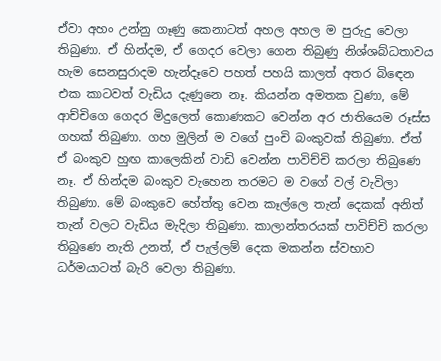ඒවා අහං උන්නු ගෑණු කෙනාටත් අහල අහල ම පුරුදු වෙලා තිබුණා. ඒ හින්දම, ඒ ගෙදර වෙලා ගෙන තිබුණු නිශ්ශබ්ධතාවය හැම සෙනසුරාදම හැන්දෑවෙ පහත් පහයි කාලත් අතර බිඳෙන එක කාටවත් වැඩිය දැණුනෙ නෑ. කියන්න අමතක වුණා, මේ ආච්චිගෙ ගෙදර මිදුලෙත් කොණකට වෙන්න අර ජාතියෙම රූස්ස ගහක් තිබුණා. ගහ මුලින් ම වගේ පුංචි බංකුවක් තිබුණා. ඒත් ඒ බංකුව හුඟ කාලෙකින් වාඩි වෙන්න පාවිච්චි කරලා තිබුණෙ නෑ. ඒ හින්දම බංකුව වැහෙන තරමට ම වගේ වල් වැවිලා තිබුණා. මේ බංකුවෙ හේත්තු වෙන කෑල්ලෙ තැන් දෙකක් අනිත් තැන් වලට වැඩිය මැදිලා තිබුණා. කාලාන්තරයක් පාවිච්චි කරලා තිබුණෙ නැති උනත්, ඒ පැල්ලම් දෙක මකන්න ස්වභාව ධර්මයාටත් බැරි වෙලා තිබුණා.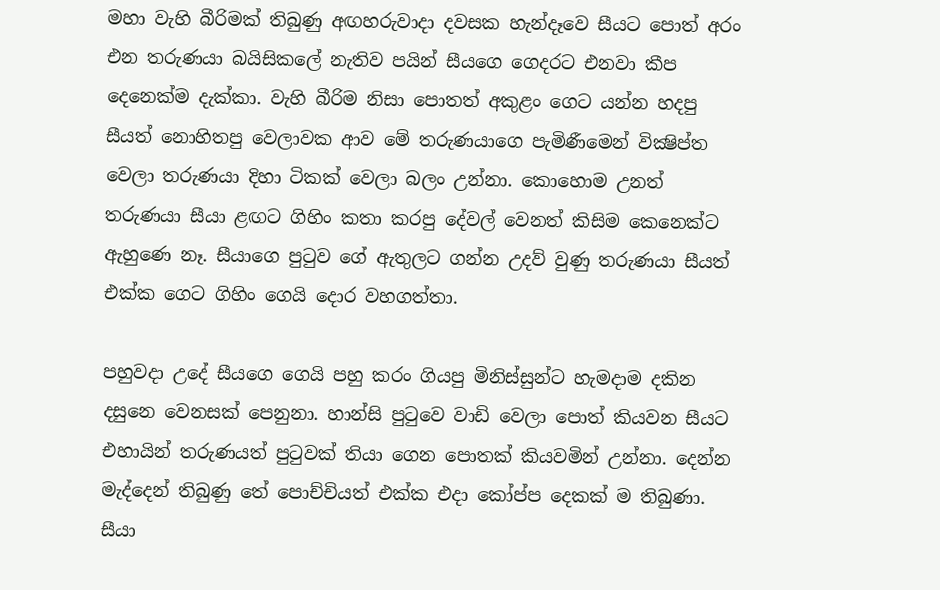මහා වැහි බීරිමක් තිබුණු අඟහරුවාදා දවසක හැන්දෑවෙ සීයට පොත් අරං එන තරුණයා බයිසිකලේ නැතිව පයින් සීයගෙ ගෙදරට එනවා කීප දෙනෙක්ම දැක්කා. වැහි බීරිම නිසා පොතත් අකුළං ගෙට යන්න හදපු සීයත් නොහිතපු වෙලාවක ආව මේ තරුණයාගෙ පැමිණීමෙන් වික්‍ෂිප්ත වෙලා තරුණයා දිහා ටිකක් වෙලා බලං උන්නා. කොහොම උනත් තරුණයා සීයා ළඟට ගිහිං කතා කරපු දේවල් වෙනත් කිසිම කෙනෙක්ට ඇහුණෙ නෑ. සීයාගෙ පුටුව ගේ ඇතුලට ගන්න උදව් වුණු තරුණයා සීයත් එක්ක ගෙට ගිහිං ගෙයි දොර වහගත්තා.

පහුවදා උදේ සීයගෙ ගෙයි පහු කරං ගියපු මිනිස්සුන්ට හැමදාම දකින දසුනෙ වෙනසක් පෙනුනා. හාන්සි පුටුවෙ වාඩි වෙලා පොත් කියවන සීයට එහායින් තරුණයත් පුටුවක් තියා ගෙන පොතක් කියවමින් උන්නා. දෙන්න මැද්දෙන් තිබුණු තේ පොච්චියත් එක්ක එදා කෝප්ප දෙකක් ම තිබුණා. සීයා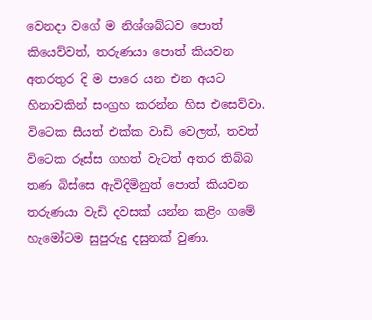වෙනදා වගේ ම නිශ්ශබ්ධව පොත් කියෙව්වත්, තරුණයා පොත් කියවන අතරතුර දි ම පාරෙ යන එන අයට හිනාවකින් සංග්‍රහ කරන්න හිස එසෙව්වා. විටෙක සීයත් එක්ක වාඩි වෙලත්, තවත් විටෙක රූස්ස ගහත් වැටත් අතර තිබ්බ තණ බිස්සෙ ඇවිදිමිනුත් පොත් කියවන තරුණයා වැඩි දවසක් යන්න කළිං ගමේ හැමෝටම සුපුරුදු දසුනක් වුණා.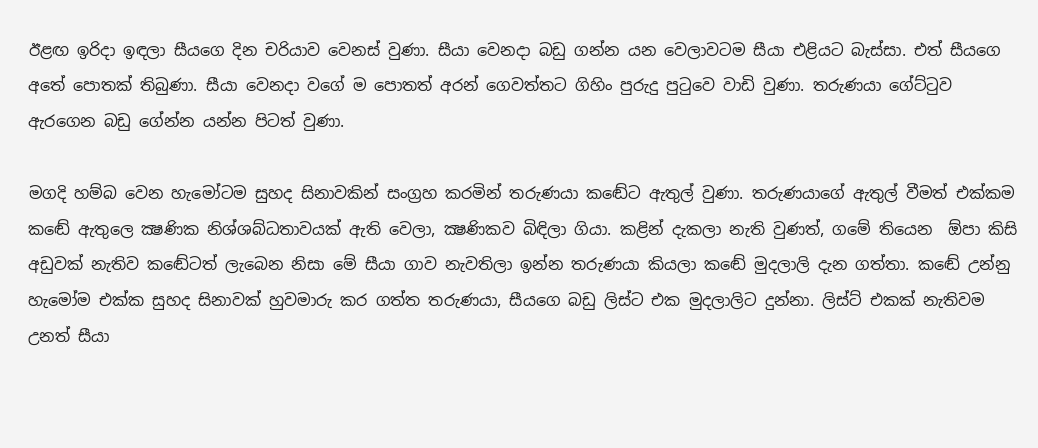ඊළඟ ඉරිදා ඉඳලා සීයගෙ දින චරියාව වෙනස් වුණා. සීයා වෙනදා බඩු ගන්න යන වෙලාවටම සීයා එළියට බැස්සා. එත් සීයගෙ අතේ පොතක් තිබුණා. සීයා වෙනදා වගේ ම පොතත් අරන් ගෙවත්තට ගිහිං පුරුදු පුටුවෙ වාඩි වුණා. තරුණයා ගේට්ටුව ඇරගෙන බඩු ගේන්න යන්න පිටත් වුණා.

මගදි හම්බ වෙන හැමෝටම සුහද සිනාවකින් සංග්‍රහ කරමින් තරුණයා කඬේට ඇතුල් වුණා. තරුණයාගේ ඇතුල් වීමත් එක්කම කඬේ ඇතුලෙ ක්‍ෂණික නිශ්ශබ්ධතාවයක් ඇති වෙලා, ක්‍ෂණිකව බිඳිලා ගියා. කළින් දැකලා නැති වුණත්, ගමේ තියෙන  ඕපා කිසි අඩුවක් නැතිව කඬේටත් ලැබෙන නිසා මේ සීයා ගාව නැවතිලා ඉන්න තරුණයා කියලා කඬේ මුදලාලි දැන ගත්තා. කඬේ උන්නු හැමෝම එක්ක සුහද සිනාවක් හුවමාරු කර ගත්ත තරුණයා, සීයගෙ බඩු ලිස්ට එක මුදලාලිට දුන්නා. ලිස්ට් එකක් නැතිවම උනත් සීයා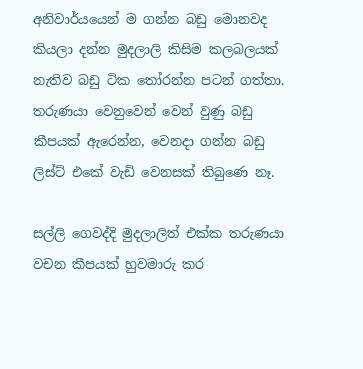අනිවාර්යයෙන් ම ගන්න බඩු මොනවද කියලා දන්න මුදලාලි කිසිම කලබලයක් නැතිව බඩු ටික තෝරන්න පටන් ගත්තා. තරුණයා වෙනුවෙන් වෙන් වුණු බඩු කීපයක් ඇරෙන්න, වෙනදා ගන්න බඩු ලිස්ට් එකේ වැඩි වෙනසක් තිබුණෙ නෑ.

සල්ලි ගෙවද්දි මුදලාලිත් එක්ක තරුණයා වචන කීපයක් හුවමාරු කර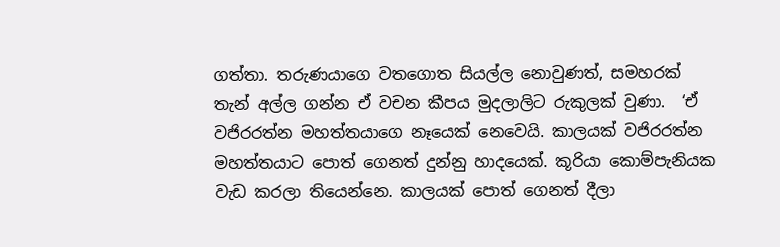ගත්තා. තරුණයාගෙ වතගොත සියල්ල නොවුණත්, සමහරක් තැන් අල්ල ගන්න ඒ වචන කීපය මුදලාලිට රුකුලක් වුණා.  ‘ඒ වජිරරත්න මහත්තයාගෙ නෑයෙක් නෙවෙයි. කාලයක් වජිරරත්න මහත්තයාට පොත් ගෙනත් දුන්නු හාදයෙක්. කූරියා කොම්පැනියක වැඩ කරලා තියෙන්නෙ. කාලයක් පොත් ගෙනත් දීලා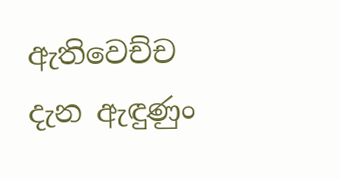ඇතිවෙච්ච දැන ඇඳුණුං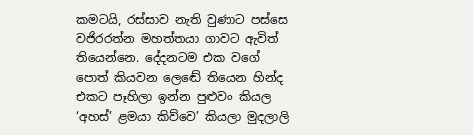කමටයි, රස්සාව නැති වුණාට පස්සෙ වජිරරත්න මහත්තයා ගාවට ඇවිත් තියෙන්නෙ. දේදනටම එක වගේ පොත් කියවන ලෙඬේ තියෙන හින්ද එකට පෑහිලා ඉන්න පුළුවං කියල ‘අහස්’ ළමයා කිව්වෙ’ කියලා මුදලාලි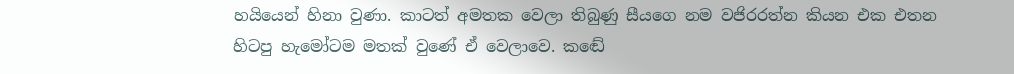හයියෙන් හිනා වුණා. කාටත් අමතක වෙලා තිබුණු සීයගෙ නම වජිරරත්න කියන එක එතන හිටපු හැමෝටම මතක් වුණේ ඒ වෙලාවෙ. කඬේ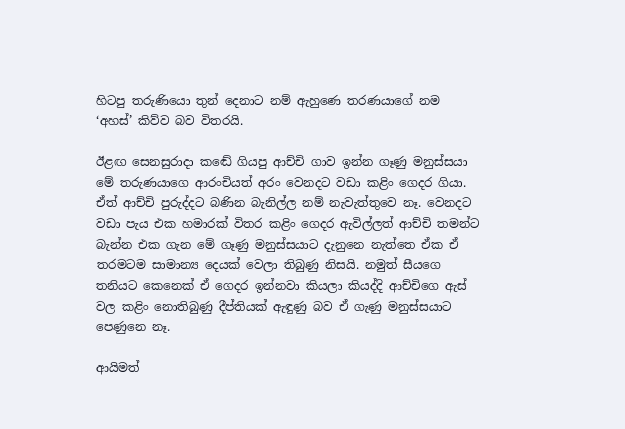හිටපු තරුණියො තුන් දෙනාට නම් ඇහුණෙ තරණයාගේ නම ‘අහස්’ කිව්ව බව විතරයි.

ඊළඟ සෙනසුරාදා කඬේ ගියපු ආච්චි ගාව ඉන්න ගෑණු මනුස්සයා මේ තරුණයාගෙ ආරංචියත් අරං වෙනදට වඩා කළිං ගෙදර ගියා. ඒත් ආච්චි පුරුද්දට බණින බැනිල්ල නම් නැවැත්තුවෙ නෑ. වෙනදට වඩා පැය එක හමාරක් විතර කළිං ගෙදර ඇවිල්ලත් ආච්චි තමන්ට බැන්න එක ගැන මේ ගෑණු මනුස්සයාට දැනුනෙ නැත්තෙ ඒක ඒ තරමටම සාමාන්‍ය දෙයක් වෙලා තිබුණු නිසයි. නමුත් සීයගෙ තනියට කෙනෙක් ඒ ගෙදර ඉන්නවා කියලා කියද්දි ආච්චිගෙ ඇස් වල කළිං නොතිබුණු දීප්තියක් ඇඳුණු බව ඒ ගැණු මනුස්සයාට පෙණුනෙ නෑ.

ආයිමත්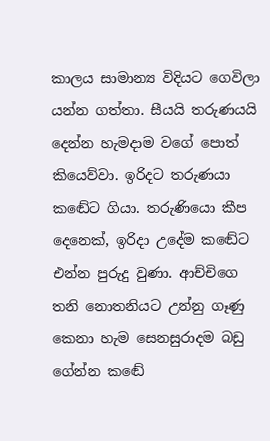කාලය සාමාන්‍ය විදියට ගෙවිලා යන්න ගත්තා. සීයයි තරුණයයි දෙන්න හැමදාම වගේ පොත් කියෙව්වා. ඉරිදට තරුණයා කඬේට ගියා. තරුණියො කීප දෙනෙක්, ඉරිදා උදේම කඬේට එන්න පුරුදු වුණා. ආච්චිගෙ තනි නොතනියට උන්නු ගෑණු කෙනා හැම සෙනසුරාදම බඩු ගේන්න කඬේ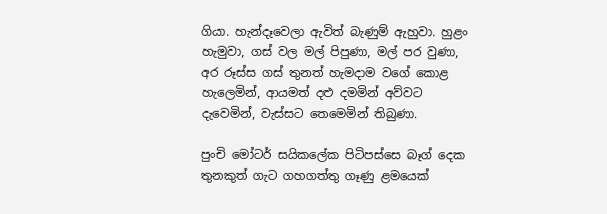ගියා. හැන්දෑවෙලා ඇවිත් බැණුම් ඇහුවා. හුළං හැමුවා, ගස් වල මල් පිපුණා, මල් පර වුණා, අර රූස්ස ගස් තුනත් හැමදාම වගේ කොළ හැලෙමින්, ආයමත් දළු දමමින් අව්වට දැවෙමින්, වැස්සට තෙමෙමින් තිබුණා.

පුංචි මෝටර් සයිකලේක පිටිපස්සෙ බෑග් දෙක තුනකුත් ගැට ගහගත්තු ගෑණු ළමයෙක්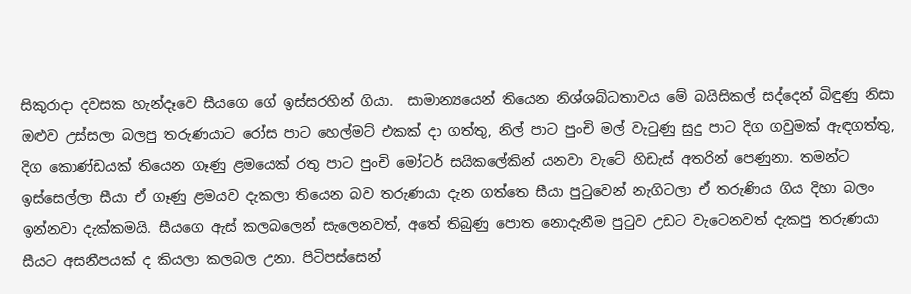සිකුරාදා දවසක හැන්දෑවෙ සීයගෙ ගේ ඉස්සරහින් ගියා.  සාමාන්‍යයෙන් තියෙන නිශ්ශබ්ධතාවය මේ බයිසිකල් සද්දෙන් බිඳුණු නිසා ඔළුව උස්සලා බලපු තරුණයාට රෝස පාට හෙල්මට් එකක් දා ගත්තු, නිල් පාට පුංචි මල් වැටුණු සුදු පාට දිග ගවුමක් ඇඳගත්තු, දිග කොණ්ඩයක් තියෙන ගෑණු ළමයෙක් රතු පාට පුංචි මෝටර් සයිකලේකින් යනවා වැටේ හිඩැස් අතරින් පෙණුනා. තමන්ට ඉස්සෙල්ලා සීයා ඒ ගෑණු ළමයව දැකලා තියෙන බව තරුණයා දැන ගත්තෙ සීයා පුටුවෙන් නැගිටලා ඒ තරුණිය ගිය දිහා බලං ඉන්නවා දැක්කමයි. සීයගෙ ඇස් කලබලෙන් සැලෙනවත්, අතේ තිබුණු පොත නොදැනීම පුටුව උඩට වැටෙනවත් දැකපු තරුණයා සීයට අසනීපයක් ද කියලා කලබල උනා. පිටිපස්සෙන්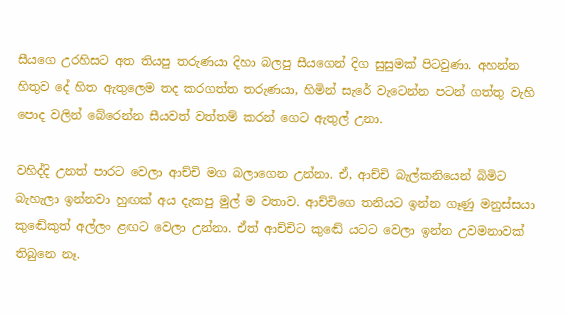සීයගෙ උරහිසට අත තියපු තරුණයා දිහා බලපු සීයගෙන් දිග සුසුමක් පිටවුණා. අහන්න හිතුව දේ හිත ඇතුලෙම තද කරගත්ත තරුණයා, හිමින් සැරේ වැටෙන්න පටන් ගත්තු වැහි පොද වලින් බේරෙන්න සීයවත් වත්තම් කරන් ගෙට ඇතුල් උනා.

වහිද්දි උනත් පාරට වෙලා ආච්චි මග බලාගෙන උන්නා. ඒ, ආච්චි බැල්කනියෙන් බිමිට බැහැලා ඉන්නවා හුඟක් අය දැකපු මුල් ම වතාව. ආච්චිගෙ තනියට ඉන්න ගෑණු මනුස්සයා කුඬේකුත් අල්ලං ළඟට වෙලා උන්නා. ඒත් ආච්චිට කුඬේ යටට වෙලා ඉන්න උවමනාවක් තිබුනෙ නෑ.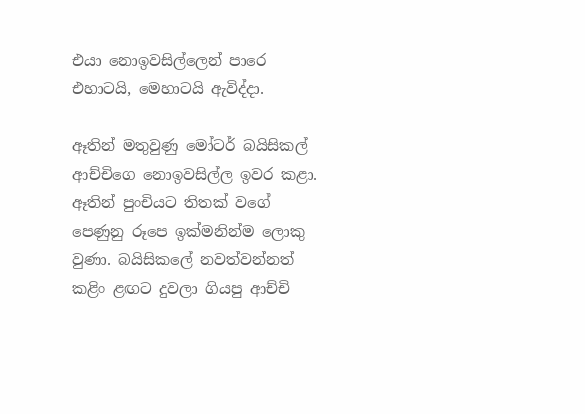එයා නොඉවසිල්ලෙන් පාරෙ එහාටයි, මෙහාටයි ඇවිද්දා.

ඈතින් මතුවුණු මෝටර් බයිසිකල් ආච්චිගෙ නොඉවසිල්ල ඉවර කළා. ඈතින් පුංචියට තිතක් වගේ පෙණුනු රූපෙ ඉක්මනින්ම ලොකු වුණා. බයිසිකලේ නවත්වන්නත් කළිං ළඟට දුවලා ගියපු ආච්චි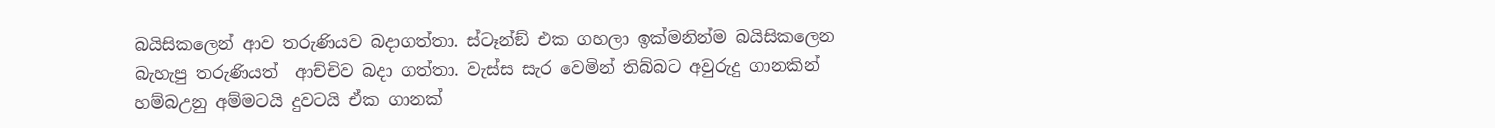බයිසිකලෙන් ආව තරුණියව බදාගත්තා. ස්ටෑන්ඞ් එක ගහලා ඉක්මනින්ම බයිසිකලෙන බැහැපු තරුණියත්  ආච්චිව බදා ගත්තා. වැස්ස සැර වෙමින් තිබ්බට අවුරුදු ගානකින් හම්බඋනු අම්මටයි දුවටයි ඒක ගානක්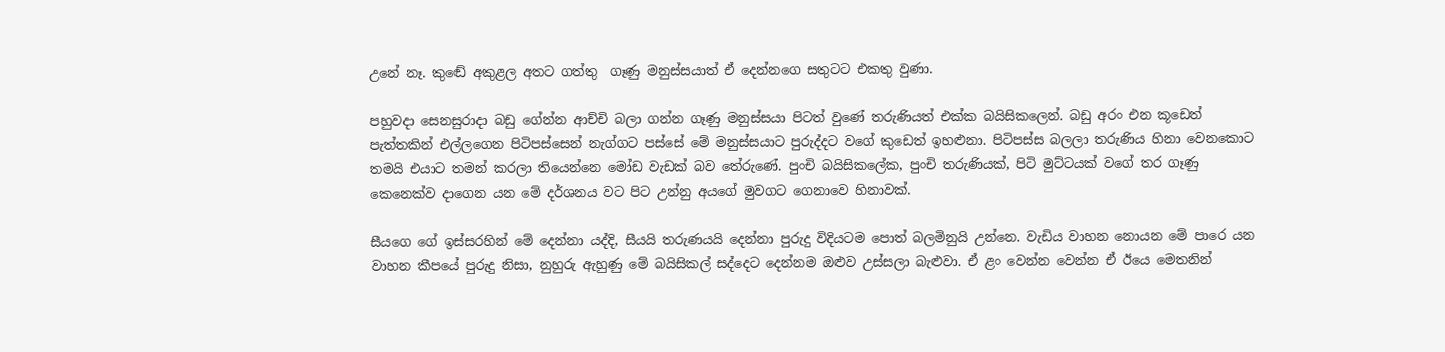උනේ නෑ. කුඬේ අකුළල අතට ගත්තු  ගෑණු මනුස්සයාත් ඒ දෙන්නගෙ සතුටට එකතු වුණා.

පහුවදා සෙනසුරාදා බඩු ගේන්න ආච්චි බලා ගන්න ගෑණු මනුස්සයා පිටත් වුණේ තරුණියත් එක්ක බයිසිකලෙන්. බඩු අරං එන කූඩෙත් පැත්තකින් එල්ලගෙන පිටිපස්සෙන් නැග්ගට පස්සේ මේ මනුස්සයාට පුරුද්දට වගේ කුඩෙත් ඉහළුනා. පිටිපස්ස බලලා තරුණිය හිනා වෙනකොට තමයි එයාට තමන් කරලා තියෙන්නෙ මෝඩ වැඩක් බව තේරුණේ. පුංචි බයිසිකලේක, පුංචි තරුණියක්, පිටි මුට්ටයක් වගේ තර ගෑණු කෙනෙක්ව දාගෙන යන මේ දර්ශනය වට පිට උන්නු අයගේ මුවගට ගෙනාවෙ හිනාවක්.

සීයගෙ ගේ ඉස්සරහින් මේ දෙන්නා යද්දි, සීයයි තරුණයයි දෙන්නා පුරුදු විදියටම පොත් බලමිනුයි උන්නෙ. වැඩිය වාහන නොයන මේ පාරෙ යන වාහන කීපයේ පුරුදු නිසා, නුහුරු ඇහුණු මේ බයිසිකල් සද්දෙට දෙන්නම ඔළුව උස්සලා බැළුවා. ඒ ළං වෙන්න වෙන්න ඒ ඊයෙ මෙතනින්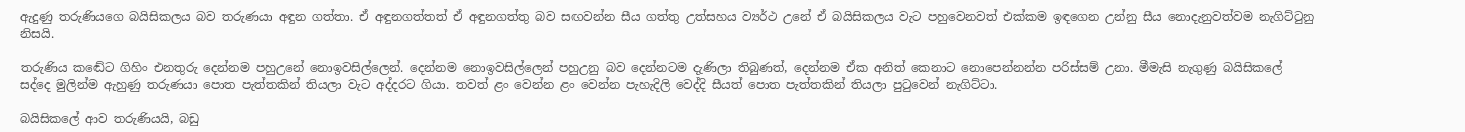ඇදුණු තරුණියගෙ බයිසිකලය බව තරුණයා අඳුන ගත්තා. ඒ අඳුනගත්තත් ඒ අඳුනගත්තු බව සඟවන්න සීය ගත්තු උත්සහය ව්‍යර්ථ උනේ ඒ බයිසිකලය වැට පහුවෙනවත් එක්කම ඉඳගෙන උන්නු සීය නොදැනුවත්වම නැගිට්ටුනු නිසයි.

තරුණිය කඬේට ගිහිං එනතුරු දෙන්නම පහුඋනේ නොඉවසිල්ලෙන්. දෙන්නම නොඉවසිල්ලෙන් පහුඋනු බව දෙන්නටම දැණිලා තිබුණත්, දෙන්නම ඒක අනිත් කෙනාට නොපෙන්නන්න පරිස්සම් උනා. මීමැසි නැගුණු බයිසිකලේ සද්දෙ මුලින්ම ඇහුණු තරුණයා පොත පැත්තකින් තියලා වැට අද්දරට ගියා. තවත් ළං වෙන්න ළං වෙන්න පැහැදිලි වෙද්දි සීයත් පොත පැත්තකින් තියලා පුටුවෙන් නැගිට්ටා.

බයිසිකලේ ආව තරුණියයි, බඩු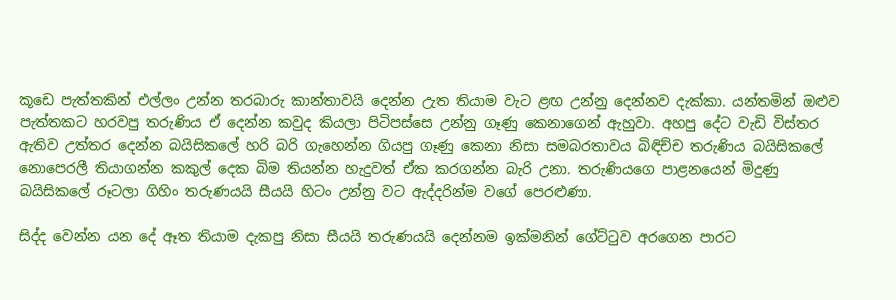කූඩෙ පැත්තකින් එල්ලං උන්න තරබාරු කාන්තාවයි දෙන්න උැත තියාම වැට ළඟ උන්නු දෙන්නව දැක්කා. යන්තමින් ඔළුව පැත්තකට හරවපු තරුණිය ඒ දෙන්න කවුද කියලා පිටිපස්සෙ උන්නු ගෑණු කෙනාගෙන් ඇහුවා. අහපු දේට වැඩි විස්තර ඇතිව උත්තර දෙන්න බයිසිකලේ හරි බරි ගැහෙන්න ගියපු ගෑණු කෙනා නිසා සමබරතාවය බිඳිච්ච තරුණිය බයිසිකලේ නොපෙරලී තියාගන්න කකුල් දෙක බිම තියන්න හැදුවත් ඒක කරගන්න බැරි උනා. තරුණියගෙ පාළනයෙන් මිදුණු බයිසිකලේ රූටලා ගිහිං තරුණයයි සීයයි හිටං උන්නු වට ඇද්දරින්ම වගේ පෙරළුණා.

සිද්ද වෙන්න යන දේ ඈත තියාම දැකපු නිසා සීයයි තරුණයයි දෙන්නම ඉක්මනින් ගේට්ටුව අරගෙන පාරට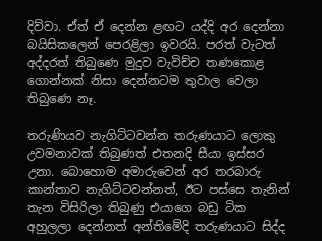දිව්වා. ඒත් ඒ දෙන්න ළඟට යද්දි අර දෙන්නා බයිසිකලෙන් පෙරළිලා ඉවරයි. පරත් වැටත් අද්දරත් තිබුණෙ මුදුව වැවිච්ච තණකොළ ගොන්නක් නිසා දෙන්නටම තුවාල වෙලා තිබුණෙ නෑ.

තරුණියව නැගිට්ටවන්න තරුණයාට ලොකු උවමනාවක් තිබුණත් එතනදි සීයා ඉස්සර උනා. බොහොම අමාරුවෙන් අර තරබාරු කාන්තාව නැගිට්ටවන්නත්, ඊට පස්සෙ තැනින් තැන විසිරිලා තිබුණු එයාගෙ බඩු ටික අහුලලා දෙන්නත් අන්තිමේදි තරුණයාට සිද්ද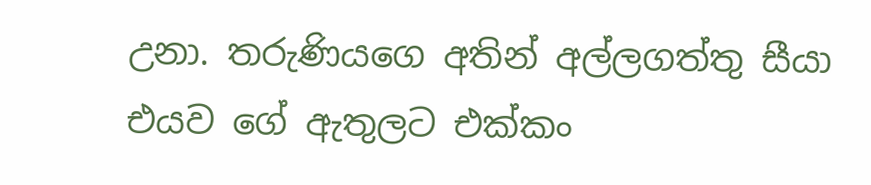උනා. තරුණියගෙ අතින් අල්ලගත්තු සීයා එයව ගේ ඇතුලට එක්කං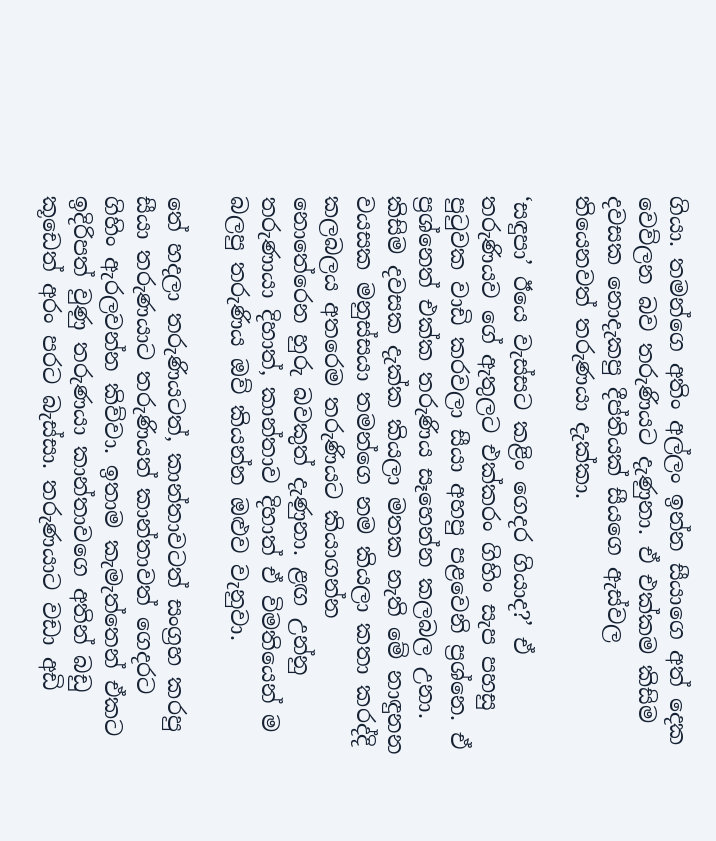ගියා. තමන්ගෙ අතිං අල්ලං ඉන්න සීයාගෙ අත් දෙක වෙව්ලන බව තරුණියට දැණුනා. ඒ එක්කම කිසිම දවසක නොදැකපු දීප්තියක් සීයගෙ ඇස්වල තියෙනවත් තරුණයා දැක්කා.

‘සඳුපා’ ඊයෙ වැස්සට කළිං ගෙදර ගියාද?’ ඒ තරුණියව ගේ ඇතුලට එක්කරං ගිහිං සැප පහසු පුටුවක වාඩි කරවලා සීයා අහපු පළවෙනි ප්‍රශ්නෙ. ඒ ප්‍රශ්නෙත් එක්ක තරුණිය සෑහෙන්න කලබල උනා. කිසිම දවසක දැක්ක කියලා මතක නැති මේ නාඳුනන වයසක මනුස්සයා තමන්ගෙ නම කියලා කතා කරද්දි කලබලය අතරෙම තරුණියට කියාගන්න නොතේරෙන හුරු බවකුත් දැණුනා. ළඟ උන්නු තරුණායා දිහාත්, කාන්තාව දිහාත් ඒ විමතියෙන් ම බලපු තරුණිය ඔව් කියන්න ඔළුව වැනුවා.

තේ හදලා තරුණියටත්, කාන්තාවටත් සංග්‍රහ කරපු සීයා තරුණයාට තරුණියත් කාන්තාවත් ගෙදරට ගිහිං ඇරලවන්න කිව්වා. ඉතාම කැමැත්තෙන් ඒකට ඉදිරිපත් වුණු තරුණයා කාන්තාවගෙ අතින් බඩු කූඩෙත් අරං පරට බැස්සා. තරුණයාට වඩා අඩි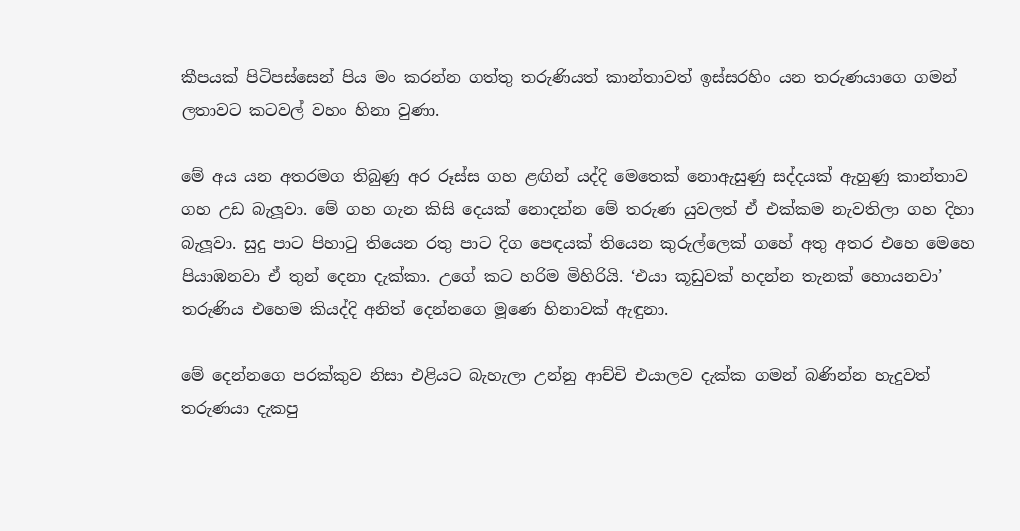කීපයක් පිටිපස්සෙන් පිය මං කරන්න ගත්තු තරුණියත් කාන්තාවත් ඉස්සරහිං යන තරුණයාගෙ ගමන් ලතාවට කටවල් වහං හිනා වුණා.

මේ අය යන අතරමග තිබුණු අර රූස්ස ගහ ළඟින් යද්දි මෙතෙක් නොඇසුණු සද්දයක් ඇහුණු කාන්තාව ගහ උඩ බැලූවා. මේ ගහ ගැන කිසි දෙයක් නොදන්න මේ තරුණ යුවලත් ඒ එක්කම නැවතිලා ගහ දිහා බැලූවා. සුදු පාට පිහාටු තියෙන රතු පාට දිග පෙඳයක් තියෙන කුරුල්ලෙක් ගහේ අතු අතර එහෙ මෙහෙ පියාඹනවා ඒ තුන් දෙනා දැක්කා. උගේ කට හරිම මිහිරියි. ‘එයා කූඩුවක් හදන්න තැනක් හොයනවා’ තරුණිය එහෙම කියද්දි අනිත් දෙන්නගෙ මූණෙ හිනාවක් ඇඳුනා.

මේ දෙන්නගෙ පරක්කුව නිසා එළියට බැහැලා උන්නු ආච්චි එයාලව දැක්ක ගමන් බණින්න හැදුවත් තරුණයා දැකපු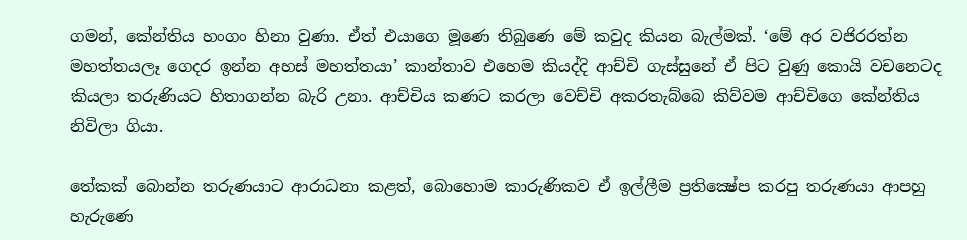ගමන්, කේන්තිය හංගං හිනා වුණා. ඒත් එයාගෙ මූණෙ තිබුණෙ මේ කවුද කියන බැල්මක්. ‘මේ අර වජිරරත්න මහත්තයලෑ ගෙදර ඉන්න අහස් මහත්තයා’ කාන්තාව එහෙම කියද්දි ආච්චි ගැස්සුනේ ඒ පිට වුණු කොයි වචනෙටද කියලා තරුණියට හිතාගන්න බැරි උනා. ආච්චිය කණට කරලා වෙච්චි අකරතැබ්බෙ කිව්වම ආච්චිගෙ කේන්තිය නිවිලා ගියා.

තේකක් බොන්න තරුණයාට ආරාධනා කළත්, බොහොම කාරුණිකව ඒ ඉල්ලීම ප්‍රතික්‍ෂේප කරපු තරුණයා ආපහු හැරුණෙ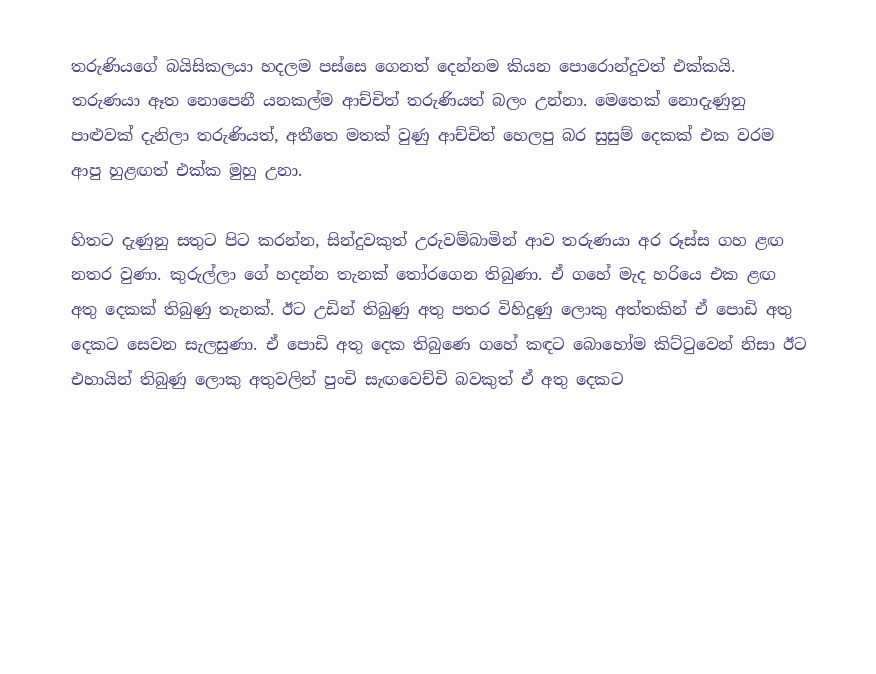තරුණියගේ බයිසිකලයා හදලම පස්සෙ ගෙනත් දෙන්නම කියන පොරොන්දුවත් එක්කයි. තරුණයා ඈත නොපෙනී යනකල්ම ආච්චිත් තරුණියත් බලං උන්නා. මෙතෙක් නොදැණුනු පාළුවක් දැනිලා තරුණියත්, අතීතෙ මතක් වුණු ආච්චිත් හෙලපු බර සුසුම් දෙකක් එක වරම ආපු හුළඟත් එක්ක මුහු උනා.

හිතට දැණුනු සතුට පිට කරන්න, සින්දුවකුත් උරුවම්බාමින් ආව තරුණයා අර රූස්ස ගහ ළඟ නතර වුණා. කුරුල්ලා ගේ හදන්න තැනක් තෝරගෙන තිබුණා. ඒ ගහේ මැද හරියෙ එක ළඟ අතු දෙකක් තිබුණු තැනක්. ඊට උඩින් තිබුණු අතු පතර විහිදුණු ලොකු අත්තකින් ඒ පොඩි අතු දෙකට සෙවන සැලසුණා. ඒ පොඩි අතු දෙක තිබුණෙ ගහේ කඳට බොහෝම කිට්ටුවෙන් නිසා ඊට එහායින් තිබුණු ලොකු අතුවලින් පුංචි සැඟවෙච්චි බවකුත් ඒ අතු දෙකට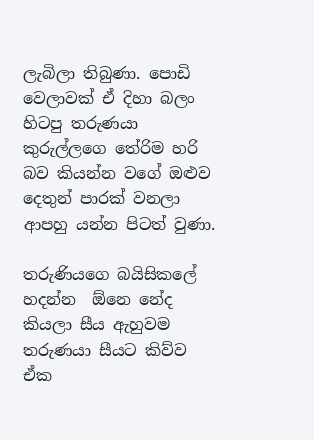ලැබිලා තිබුණා. පොඩි වෙලාවක් ඒ දිහා බලං හිටපු තරුණයා කුරුල්ලගෙ තේරිම හරි බව කියන්න වගේ ඔළුව දෙතුන් පාරක් වනලා ආපහු යන්න පිටත් වුණා.

තරුණියගෙ බයිසිකලේ හදන්න  ඕනෙ නේද කියලා සීය ඇහුවම තරුණයා සීයට කිව්ව ඒක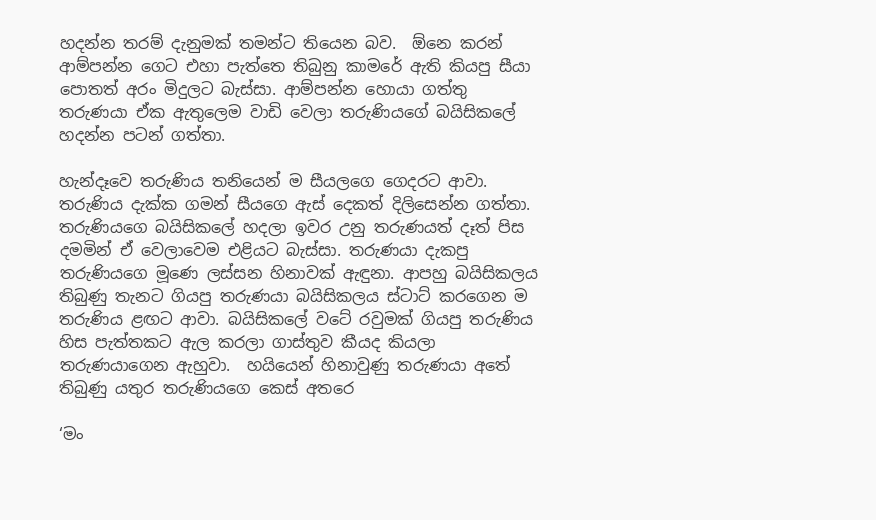හදන්න තරම් දැනුමක් තමන්ට තියෙන බව.  ඕනෙ කරන් ආම්පන්න ගෙට එහා පැත්තෙ තිබුනු කාමරේ ඇති කියපු සීයා පොතත් අරං මිදුලට බැස්සා. ආම්පන්න හොයා ගත්තු තරුණයා ඒක ඇතුලෙම වාඩි වෙලා තරුණියගේ බයිසිකලේ හදන්න පටන් ගත්තා.

හැන්දෑවෙ තරුණිය තනියෙන් ම සීයලගෙ ගෙදරට ආවා. තරුණිය දැක්ක ගමන් සීයගෙ ඇස් දෙකත් දිලිසෙන්න ගත්තා. තරුණියගෙ බයිසිකලේ හදලා ඉවර උනු තරුණයත් දෑත් පිස දමමින් ඒ වෙලාවෙම එළියට බැස්සා. තරුණයා දැකපු තරුණියගෙ මූණෙ ලස්සන හිනාවක් ඇඳුනා. ආපහු බයිසිකලය තිබුණු තැනට ගියපු තරුණයා බයිසිකලය ස්ටාට් කරගෙන ම තරුණිය ළඟට ආවා. බයිසිකලේ වටේ රවුමක් ගියපු තරුණිය හිස පැත්තකට ඇල කරලා ගාස්තුව කීයද කියලා තරුණයාගෙන ඇහුවා.  හයියෙන් හිනාවුණු තරුණයා අතේ තිබුණු යතුර තරුණියගෙ කෙස් අතරෙ

‘මං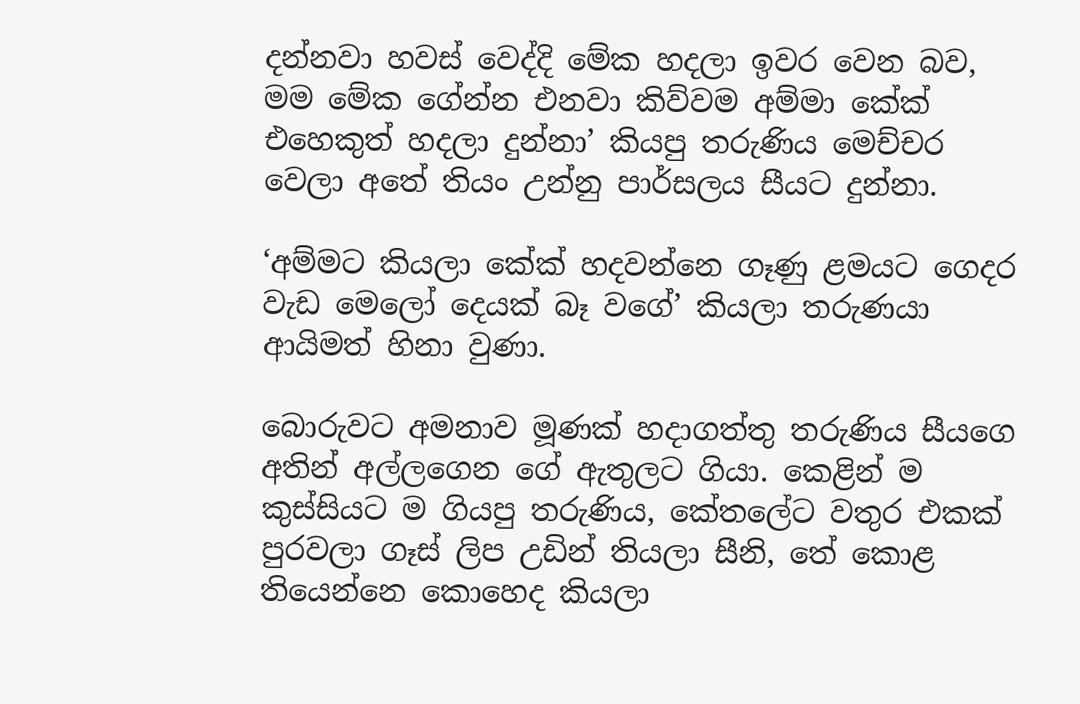දන්නවා හවස් වෙද්දි මේක හදලා ඉවර වෙන බව, මම මේක ගේන්න එනවා කිව්වම අම්මා කේක් එහෙකුත් හදලා දුන්නා’ කියපු තරුණිය මෙච්චර වෙලා අතේ තියං උන්නු පාර්සලය සීයට දුන්නා.

‘අම්මට කියලා කේක් හදවන්නෙ ගෑණු ළමයට ගෙදර වැඩ මෙලෝ දෙයක් බෑ වගේ’ කියලා තරුණයා ආයිමත් හිනා වුණා.

බොරුවට අමනාව මූණක් හදාගත්තු තරුණිය සීයගෙ අතින් අල්ලගෙන ගේ ඇතුලට ගියා. කෙළින් ම කුස්සියට ම ගියපු තරුණිය, කේතලේට වතුර එකක් පුරවලා ගෑස් ලිප උඩින් තියලා සීනි, තේ කොළ තියෙන්නෙ කොහෙද කියලා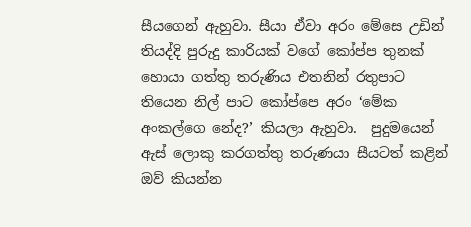සීයගෙන් ඇහුවා. සීයා ඒවා අරං මේසෙ උඩින් තියද්දි පුරුදු කාරියක් වගේ කෝප්ප තුනක් හොයා ගත්තු තරුණිය එතනින් රතුපාට තියෙන නිල් පාට කෝප්පෙ අරං ‘මේක අංකල්ගෙ නේද?’ කියලා ඇහුවා.  පුදුමයෙන් ඇස් ලොකු කරගත්තු තරුණයා සීයටත් කළින් ඔව් කියන්න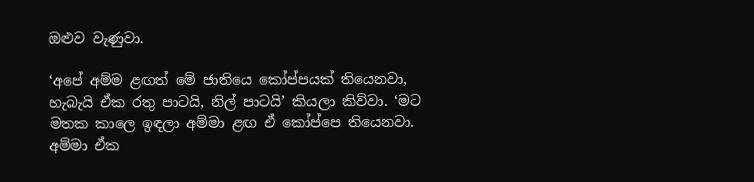ඔළුව වැණුවා.

‘අපේ අම්ම ළඟත් මේ ජාතියෙ කෝප්පයක් තියෙනවා, හැබැයි ඒක රතු පාටයි, නිල් පාටයි’ කියලා කිව්වා. ‘මට මතක කාලෙ ඉඳලා අම්මා ළඟ ඒ කෝප්පෙ තියෙනවා. අම්මා ඒක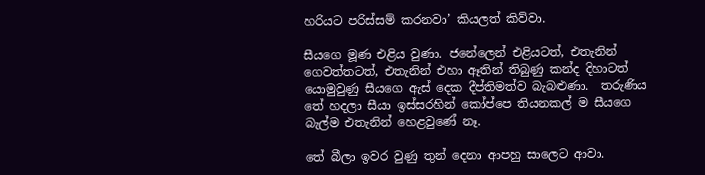හරියට පරිස්සම් කරනවා’ කියලත් කිව්වා.

සීයගෙ මූණ එළිය වුණා. ජනේලෙන් එළියටත්, එතැනින් ගෙවත්තටත්, එතැනින් එහා ඈතින් තිබුණු කන්ද දිහාටත් යොමුවුණු සීයගෙ ඇස් දෙක දීප්තිමත්ව බැබළුණා.  තරුණිය තේ හදලා සීයා ඉස්සරහින් කෝප්පෙ තියනකල් ම සීයගෙ බැල්ම එතැනින් හෙළවුණේ නෑ.

තේ බීලා ඉවර වුණු තුන් දෙනා ආපහු සාලෙට ආවා.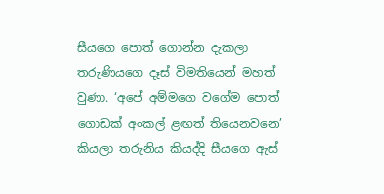සීයගෙ පොත් ගොන්න දැකලා තරුණියගෙ දෑස් විමතියෙන් මහත් වුණා. ‘අපේ අම්මගෙ වගේම පොත් ගොඩක් අංකල් ළඟත් තියෙනවනෙ’ කියලා තරුනිය කියද්දි සීයගෙ ඇස්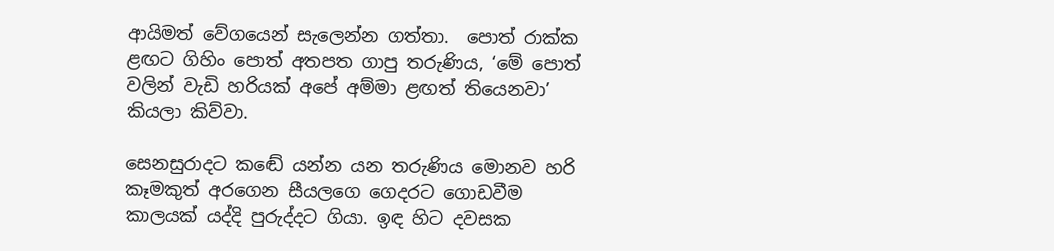ආයිමත් වේගයෙන් සැලෙන්න ගත්තා.  පොත් රාක්ක ළඟට ගිහිං පොත් අතපත ගාපු තරුණිය, ‘මේ පොත් වලින් වැඩි හරියක් අපේ අම්මා ළඟත් තියෙනවා’ කියලා කිව්වා.

සෙනසුරාදට කඬේ යන්න යන තරුණිය මොනව හරි කෑමකුත් අරගෙන සීයලගෙ ගෙදරට ගොඩවීම කාලයක් යද්දි පුරුද්දට ගියා. ඉඳ හිට දවසක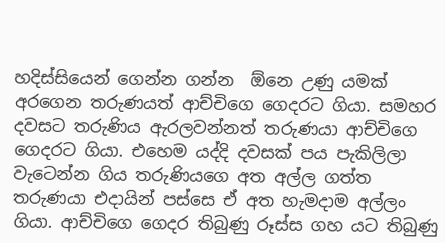හදිස්සියෙන් ගෙන්න ගන්න  ඕනෙ උණු යමක් අරගෙන තරුණයත් ආච්චිගෙ ගෙදරට ගියා. සමහර දවසට තරුණිය ඇරලවන්නත් තරුණයා ආච්චිගෙ ගෙදරට ගියා. එහෙම යද්දි දවසක් පය පැකිලිලා වැටෙන්න ගිය තරුණියගෙ අත අල්ල ගත්ත තරුණයා එදායින් පස්සෙ ඒ අත හැමදාම අල්ලං ගියා. ආච්චිගෙ ගෙදර තිබුණු රූස්ස ගහ යට තිබුණු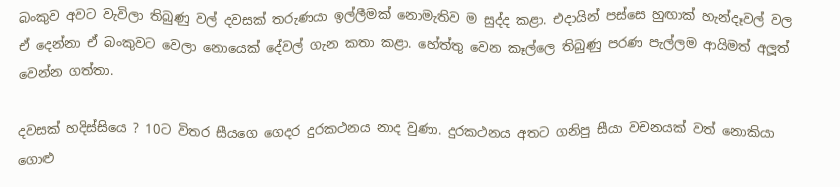බංකුව අවට වැවිලා තිබුණු වල් දවසක් තරුණයා ඉල්ලීමක් නොමැතිව ම සුද්ද කළා. එදායින් පස්සෙ හුඟාක් හැන්දෑවල් වල ඒ දෙන්නා ඒ බංකුවට වෙලා නොයෙක් දේවල් ගැන කතා කළා. හේත්තු වෙන කෑල්ලෙ තිබුණු පරණ පැල්ලම ආයිමත් අලූත් වෙන්න ගත්තා.

දවසක් හදිස්සියෙ ? 10ට විතර සීයගෙ ගෙදර දුරකථනය නාද වුණා. දුරකථනය අතට ගනිපු සීයා වචනයක් වත් නොකියා ගොළු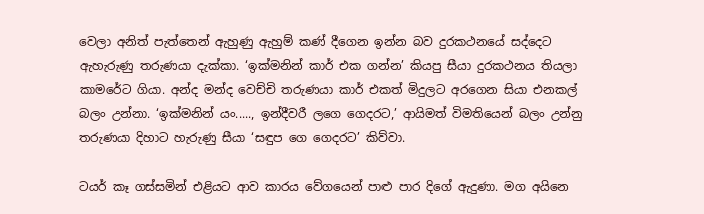වෙලා අනිත් පැත්තෙන් ඇහුණු ඇහුම් කණ් දීගෙන ඉන්න බව දුරකථනයේ සද්දෙට ඇහැරුණු තරුණයා දැක්කා. ‘ඉක්මනින් කාර් එක ගන්න’ කියපු සීයා දුරකථනය තියලා කාමරේට ගියා. අන්ද මන්ද වෙච්චි තරුණයා කාර් එකත් මිදුලට අරගෙන සියා එනකල් බලං උන්නා. ‘ඉක්මනින් යං....., ඉන්දීවරී ලගෙ ගෙදරට,’ ආයිමත් විමතියෙන් බලං උන්නු තරුණයා දිහාට හැරුණු සීයා ‘සඳුප ගෙ ගෙදරට’ කිව්වා.

ටයර් කෑ ගස්සමින් එළියට ආව කාරය වේගයෙන් පාළු පාර දිගේ ඇදුණා. මග අයිනෙ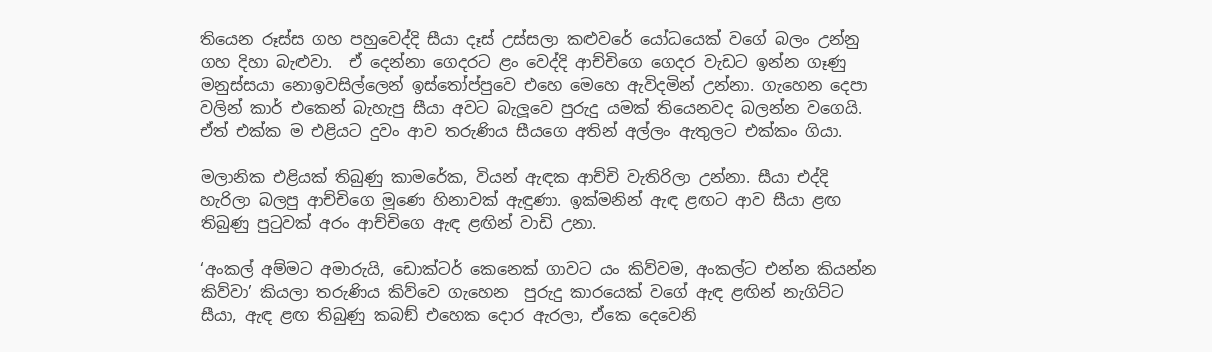තියෙන රූස්ස ගහ පහුවෙද්දි සීයා දෑස් උස්සලා කළුවරේ යෝධයෙක් වගේ බලං උන්නු ගහ දිහා බැළුවා.  ඒ දෙන්නා ගෙදරට ළං වෙද්දි ආච්චිගෙ ගෙදර වැඩට ඉන්න ගෑණු මනුස්සයා නොඉවසිල්ලෙන් ඉස්තෝප්පුවෙ එහෙ මෙහෙ ඇවිදමින් උන්නා. ගැහෙන දෙපා වලින් කාර් එකෙන් බැහැපු සීයා අවට බැලූවෙ පුරුදු යමක් තියෙනවද බලන්න වගෙයි. ඒත් එක්ක ම එළියට දුවං ආව තරුණිය සීයගෙ අතින් අල්ලං ඇතුලට එක්කං ගියා.

මලානික එළියක් තිබුණු කාමරේක, වියන් ඇඳක ආච්චි වැතිරිලා උන්නා. සීයා එද්දි හැරිලා බලපු ආච්චිගෙ මූණෙ හිනාවක් ඇඳුණා. ඉක්මනින් ඇඳ ළඟට ආව සීයා ළඟ තිබුණු පුටුවක් අරං ආච්චිගෙ ඇඳ ළඟින් වාඩි උනා.

‘අංකල් අම්මට අමාරුයි, ඩොක්ටර් කෙනෙක් ගාවට යං කිව්වම, අංකල්ට එන්න කියන්න කිව්වා’ කියලා තරුණිය කිව්වෙ ගැහෙන  පුරුදු කාරයෙක් වගේ ඇඳ ළඟින් නැගිට්ට සීයා, ඇඳ ළඟ තිබුණු කබඞ් එහෙක දොර ඇරලා, ඒකෙ දෙවෙනි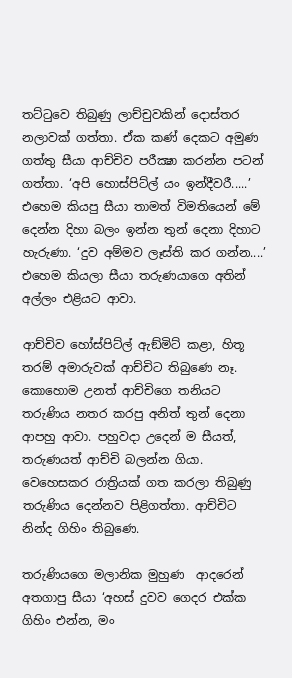තට්ටුවෙ තිබුණු ලාච්චුවකින් දොස්තර නලාවක් ගත්තා. ඒක කණ් දෙකට අමුණ ගත්තු සීයා ආච්චිව පරීක්‍ෂා කරන්න පටන් ගත්තා. ‘අපි හොස්පිට්ල් යං ඉන්දීවරී.....’ එහෙම කියපු සීයා තාමත් විමතියෙන් මේ දෙන්න දිහා බලං ඉන්න තුන් දෙනා දිහාට හැරුණා. ‘දුව අම්මව ලෑස්ති කර ගන්න....’ එහෙම කියලා සීයා තරුණයාගෙ අතින් අල්ලං එළියට ආවා.

ආච්චිව හෝස්පිට්ල් ඇඞ්මිට් කළා, හිතූ තරම් අමාරුවක් ආච්චිට තිබුණෙ නෑ.  කොහොම උනත් ආච්චිගෙ තනියට තරුණිය නතර කරපු අනිත් තුන් දෙනා ආපහු ආවා. පහුවදා උදෙන් ම සීයත්, තරුණයත් ආච්චි බලන්න ගියා. වෙහෙසකර රාත්‍රියක් ගත කරලා තිබුණු තරුණිය දෙන්නව පිළිගත්තා. ආච්චිට නින්ද ගිහිං තිබුණෙ.

තරුණියගෙ මලානික මුහුණ  ආදරෙන් අතගාපු සීයා ‘අහස් දුවව ගෙදර එක්ක ගිහිං එන්න, මං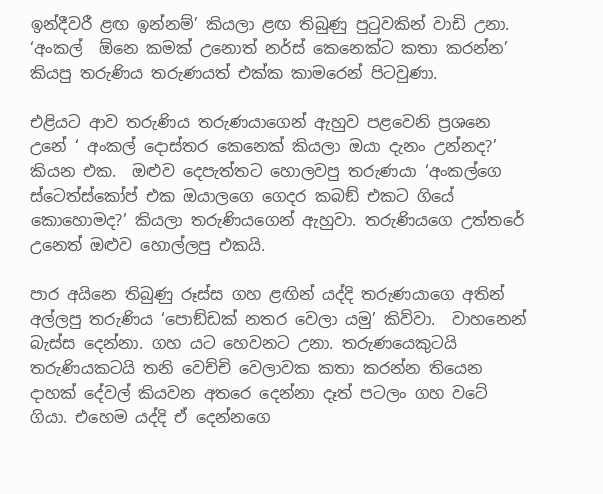ඉන්දීවරී ළඟ ඉන්නම්’ කියලා ළඟ තිබුණු පුටුවකින් වාඩි උනා. ‘අංකල්  ඕනෙ කමක් උනොත් නර්ස් කෙනෙක්ට කතා කරන්න’ කියපු තරුණිය තරුණයත් එක්ක කාමරෙන් පිටවුණා.

එළියට ආව තරුණිය තරුණයාගෙන් ඇහුව පළවෙනි ප්‍රශනෙ උනේ ‘ අංකල් දොස්තර කෙනෙක් කියලා ඔයා දැනං උන්නද?’ කියන එක.  ඔළුව දෙපැත්තට හොලවපු තරුණයා ‘අංකල්ගෙ ස්ටෙත්ස්කෝප් එක ඔයාලගෙ ගෙදර කබඞ් එකට ගියේ කොහොමද?’ කියලා තරුණියගෙන් ඇහුවා. තරුණියගෙ උත්තරේ උනෙත් ඔළුව හොල්ලපු එකයි.

පාර අයිනෙ තිබුණු රූස්ස ගහ ළඟින් යද්දි තරුණයාගෙ අතින් අල්ලපු තරුණිය ‘පොඞ්ඩක් නතර වෙලා යමු’ කිව්වා.  වාහනෙන් බැස්ස දෙන්නා. ගහ යට හෙවනට උනා. තරුණයෙකුටයි තරුණියකටයි තනි වෙච්චි වෙලාවක කතා කරන්න තියෙන දාහක් දේවල් කියවන අතරෙ දෙන්නා දෑත් පටලං ගහ වටේ ගියා. එහෙම යද්දි ඒ දෙන්නගෙ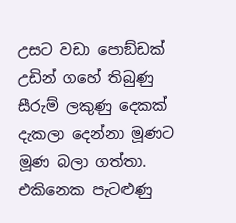උසට වඩා පොඞ්ඩක් උඩින් ගහේ තිබුණු සීරුම් ලකුණු දෙකක් දැකලා දෙන්නා මූණට මූණ බලා ගත්තා. එකිනෙක පැටළුණු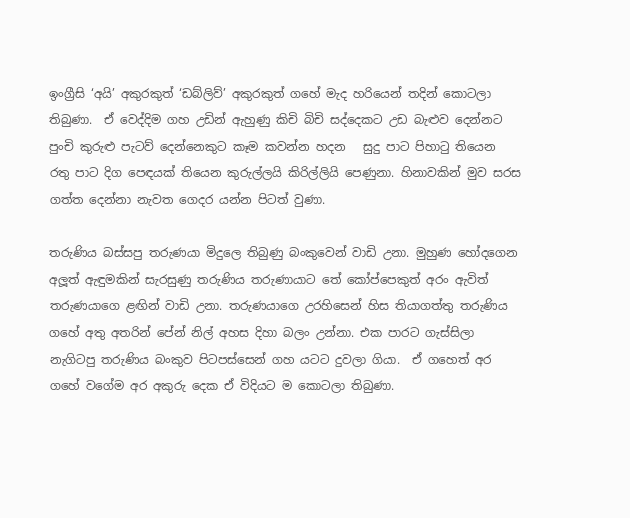ඉංග්‍රීසි ‘අයි’ අකුරකුත් ‘ඩබ්ලිව්’ අකුරකුත් ගහේ මැද හරියෙන් තදින් කොටලා තිබුණා.  ඒ වෙද්දිම ගහ උඩින් ඇහුණු කිචි බිචි සද්දෙකට උඩ බැළුව දෙන්නට පුංචි කුරුළු පැටව් දෙන්නෙකුට කෑම කවන්න හදන   සුදු පාට පිහාටු තියෙන රතු පාට දිග පෙඳයක් තියෙන කුරුල්ලයි කිරිල්ලියි පෙණුනා. හිනාවකින් මුව සරස ගත්ත දෙන්නා නැවත ගෙදර යන්න පිටත් වුණා.

තරුණිය බස්සපු තරුණයා මිදුලෙ තිබුණු බංකුවෙන් වාඩි උනා. මුහුණ හෝදගෙන අලූත් ඇඳුමකින් සැරසුණු තරුණිය තරුණායාට තේ කෝප්පෙකුත් අරං ඇවිත් තරුණයාගෙ ළඟින් වාඩි උනා. තරුණයාගෙ උරහිසෙන් හිස තියාගත්තු තරුණිය ගහේ අතු අතරින් පේන් නිල් අහස දිහා බලං උන්නා. එක පාරට ගැස්සිලා නැගිටපු තරුණිය බංකුව පිටපස්සෙන් ගහ යටට දුවලා ගියා.  ඒ ගහෙත් අර ගහේ වගේම අර අකුරු දෙක ඒ විදියට ම කොටලා තිබුණා.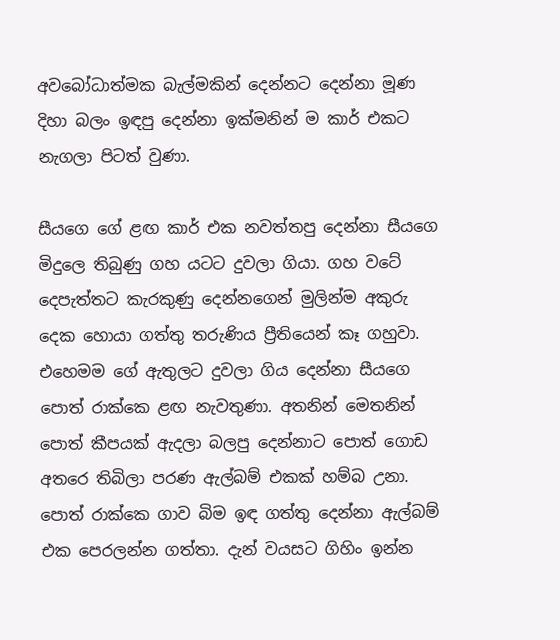අවබෝධාත්මක බැල්මකින් දෙන්නට දෙන්නා මූණ දිහා බලං ඉඳපු දෙන්නා ඉක්මනින් ම කාර් එකට නැගලා පිටත් වුණා.

සීයගෙ ගේ ළඟ කාර් එක නවත්තපු දෙන්නා සීයගෙ මිදුලෙ තිබුණු ගහ යටට දුවලා ගියා. ගහ වටේ දෙපැත්තට කැරකුණු දෙන්නගෙන් මුලින්ම අකුරු දෙක හොයා ගත්තු තරුණිය ප්‍රීතියෙන් කෑ ගහුවා. එහෙමම ගේ ඇතුලට දුවලා ගිය දෙන්නා සීයගෙ පොත් රාක්කෙ ළඟ නැවතුණා. අතනින් මෙතනින් පොත් කීපයක් ඇදලා බලපු දෙන්නාට පොත් ගොඩ අතරෙ තිබිලා පරණ ඇල්බම් එකක් හම්බ උනා. පොත් රාක්කෙ ගාව බිම ඉඳ ගත්තු දෙන්නා ඇල්බම් එක පෙරලන්න ගත්තා. දැන් වයසට ගිහිං ඉන්න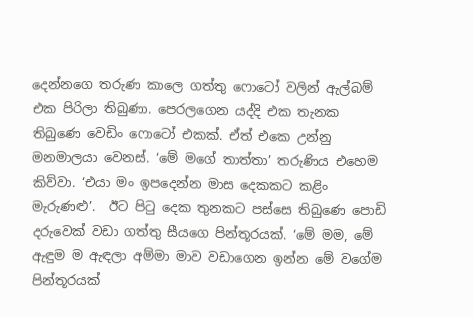දෙන්නගෙ තරුණ කාලෙ ගත්තු ෆොටෝ වලින් ඇල්බම් එක පිරිලා තිබුණා. පෙරලගෙන යද්දි එක තැනක තිබුණෙ වෙඩිං ෆොටෝ එකක්. ඒත් එකෙ උන්නු මනමාලයා වෙනස්. ‘මේ මගේ තාත්තා’ තරුණිය එහෙම කිව්වා. ‘එයා මං ඉපදෙන්න මාස දෙකකට කළිං මැරුණළු’.  ඊට පිටු දෙක තුනකට පස්සෙ තිබුණෙ පොඩි දරුවෙක් වඩා ගත්තු සීයගෙ පින්තූරයක්. ‘මේ මම, මේ ඇඳුම ම ඇඳලා අම්මා මාව වඩාගෙන ඉන්න මේ වගේම පින්තූරයක්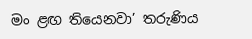මං ළඟ තියෙනවා’ තරුණිය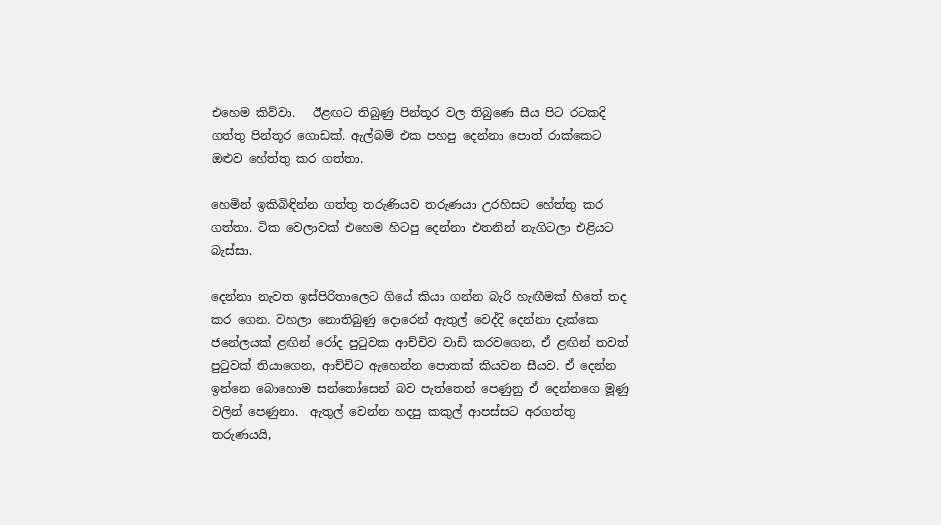එහෙම කිව්වා.   ඊළඟට තිබුණු පින්තූර වල තිබුණෙ සීය පිට රටකදි ගත්තු පින්තූර ගොඩක්. ඇල්බම් එක පහපු දෙන්නා පොත් රාක්කෙට ඔළුව හේත්තු කර ගත්තා.

හෙමින් ඉකිබිඳින්න ගත්තු තරුණියව තරුණයා උරහිසට හේත්තු කර ගත්තා. ටික වෙලාවක් එහෙම හිටපු දෙන්නා එතනින් නැගිටලා එළියට බැස්සා.

දෙන්නා නැවත ඉස්පිරිතාලෙට ගියේ කියා ගන්න බැරි හැඟීමක් හිතේ තද කර ගෙන. වහලා නොතිබුණු දොරෙන් ඇතුල් වෙද්දි දෙන්නා දැක්කෙ ජනේලයක් ළඟින් රෝද පුටුවක ආච්චිව වාඩි කරවගෙන, ඒ ළඟින් තවත් පුටුවක් තියාගෙන, ආච්චිට ඇහෙන්න පොතක් කියවන සීයව. ඒ දෙන්න ඉන්නෙ බොහොම සන්තෝසෙන් බව පැත්තෙන් පෙණුනු ඒ දෙන්නගෙ මූණු වලින් පෙණුනා.  ඇතුල් වෙන්න හදපු කකුල් ආපස්සට අරගත්තු තරුණයයි,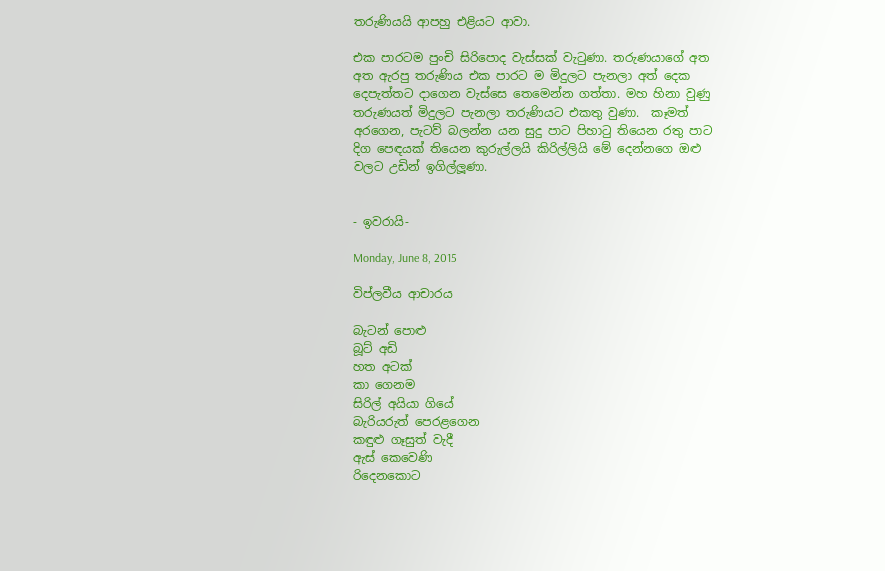තරුණියයි ආපහු එළියට ආවා.

එක පාරටම පුංචි සිරිපොද වැස්සක් වැටුණා. තරුණයාගේ අත අත ඇරපු තරුණිය එක පාරට ම මිදුලට පැනලා අත් දෙක දෙපැත්තට දාගෙන වැස්සෙ තෙමෙන්න ගත්තා. මහ හිනා වුණු තරුණයත් මිදුලට පැනලා තරුණියට එකතු වුණා.  කෑමත් අරගෙන, පැටව් බලන්න යන සුදු පාට පිහාටු තියෙන රතු පාට දිග පෙඳයක් තියෙන කුරුල්ලයි කිරිල්ලියි මේ දෙන්නගෙ ඔළු වලට උඩින් ඉගිල්ලූණා.


- ඉවරායි-

Monday, June 8, 2015

විප්ලවීය ආචාරය

බැටන් පොළු
බූට් අඩි
හත අටක්
කා ගෙනම
සිරිල් අයියා ගියේ
බැරියරුත් පෙරළගෙන
කඳුළු ගෑසුත් වැදී
ඇස් කෙවෙණි
රිදෙනකොට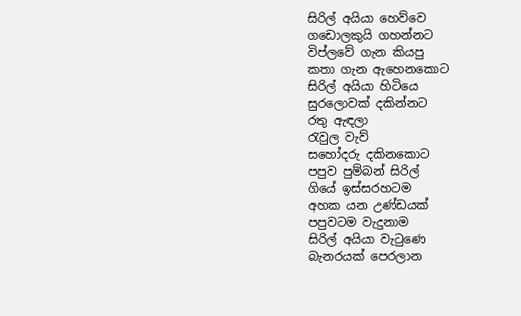සිරිල් අයියා හෙව්වෙ
ගඩොලකුයි ගහන්නට
විප්ලවේ ගැන කියපු
කතා ගැන ඇහෙනකොට
සිරිල් අයියා හිටියෙ
සුරලොවක් දකින්නට
රතු ඇඳලා
රැවුල වැව්
සහෝදරු දකිනකොට
පපුව පුම්බන් සිරිල්
ගියේ ඉස්සරහටම
අහක යන උණ්ඩයක්
පපුවටම වැදුනාම
සිරිල් අයියා වැටුණෙ
බැනරයක් පෙරලාන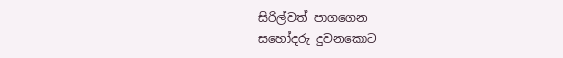සිරිල්වත් පාගගෙන
සහෝදරු දුවනකොට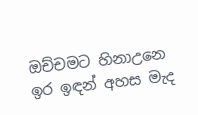ඔච්චමට හිනාඋනෙ
ඉර ඉඳන් අහස මැද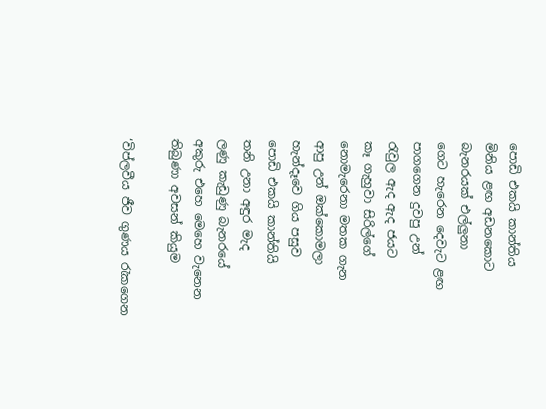පොඩි එකයි කාන්තිය
මිනිය ළඟ අඩනකොට
බැනරයක් එල්ලුනා
ගෙට හැරෙන දෙවැට ළඟ
පාගගෙන දුවපු උන්
රැවුල ඇද ඇද ජයට
කෑ ගැහුවා සිරිල්ගේ
නොමැරෙනා මතක ගැන
ආපු උන් ඔක්කොමලා
හැන්දෑවෙ ගිය පසුව
පොඩි එකයි කාන්තියි
තනි උනා අඳුර මැද
ලණු කැඩුණු බැනරයේ
අකුරු එහෙ මෙහෙ වැනෙන
තිබුණා අවසන් කියුම

‘විප්ලවීය ජීව ගුණය රැකගෙන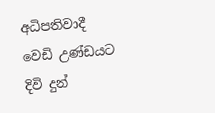අධිපතිවාදී වෙඩි උණ්ඩයට දිවි දුන්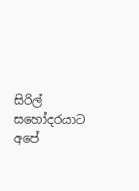සිරිල් සහෝදරයාට
අපේ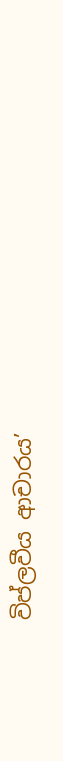විප්ලවීය ආචාරය’